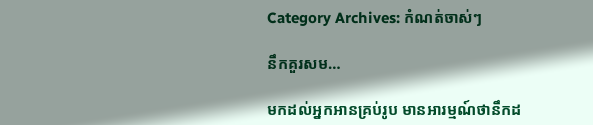Category Archives: កំណត់ចាស់ៗ

នឹកគួរសម…

មកដល់អ្នកអានគ្រប់រូប មានអារម្មណ៍ថានឹកដ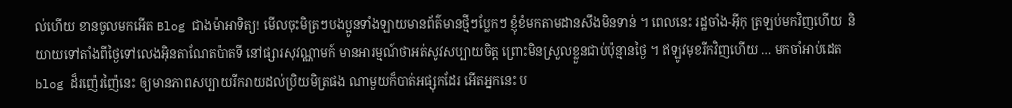ល់ហើយ ខានចូលមកអើត Blog ជាងម៉ាអាទិត្យ! មើលចុះមិត្រៗបងប្អូនទាំងឡាយមានព័ត៌មានថ្មីៗប្លែកៗ ខ្ញុំខំមកតាមដានសឹងមិនទាន់ ។ ពេលនេះ រដ្ឋចាំង-អ៊ីកុ ត្រឡប់មកវិញហើយ  និយាយទៅតាំងពីថ្ងៃទៅលេងអ៊ិនតាណែតប៉ាតទី នៅផ្សារសុវណ្ណាមក៍ មានអារម្មណ៍ថាអត់សូវសប្បាយចិត្ត ព្រោះមិនស្រួលខ្លួនជាប់ប៉ុន្មានថ្ងៃ ។ ឥឡូវមុខរីកវិញហើយ … មកចាំអាប់ដេតblog ដ៏រញ៉េរញ៉ៃនេះ ឲ្យមានភាពសប្បាយរីករាយដល់ប្រិយមិត្រផង ណាមួយក៏បាត់អផ្សុកដែរ អើតអ្នកនេះ ប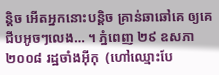ន្តិច អើតអ្នកនោះបន្តិច គ្រាន់ឆាឆៅគេ ឲ្យគេជីបអូចៗលេង… ។ ភ្នំពេញ ២៩ ឧសភា ២០០៨ រដ្ឋចាំងអ៊ីកុ  (ហៅឈ្មោះបែ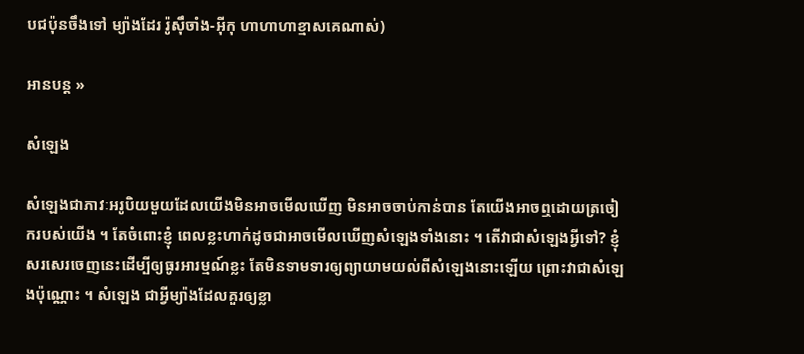បជប៉ុនចឹងទៅ ម្យ៉ាងដែរ រ៉ូស៊ឹចាំង-អ៊ីកុ ហាហាហាខ្មាសគេណាស់)

អានបន្ត »

សំឡេង

សំឡេងជាភាវៈអរូបិយមួយដែលយើងមិនអាចមើលឃើញ មិនអាចចាប់កាន់បាន តែយើងអាចឮដោយត្រចៀករបស់យើង ។ តែចំពោះខ្ញុំ ពេលខ្លះហាក់ដូចជាអាចមើលឃើញសំឡេងទាំងនោះ ។ តើវាជាសំឡេងអ្វីទៅ? ខ្ញុំសរសេរចេញនេះដើម្បីឲ្យធូរអារម្មណ៍ខ្លះ តែមិនទាមទារឲ្យព្យាយាមយល់ពីសំឡេងនោះឡើយ ព្រោះវាជាសំឡេងប៉ុណ្ណោះ ។ សំឡេង ជាអ្វីម្យ៉ាងដែលគួរឲ្យខ្លា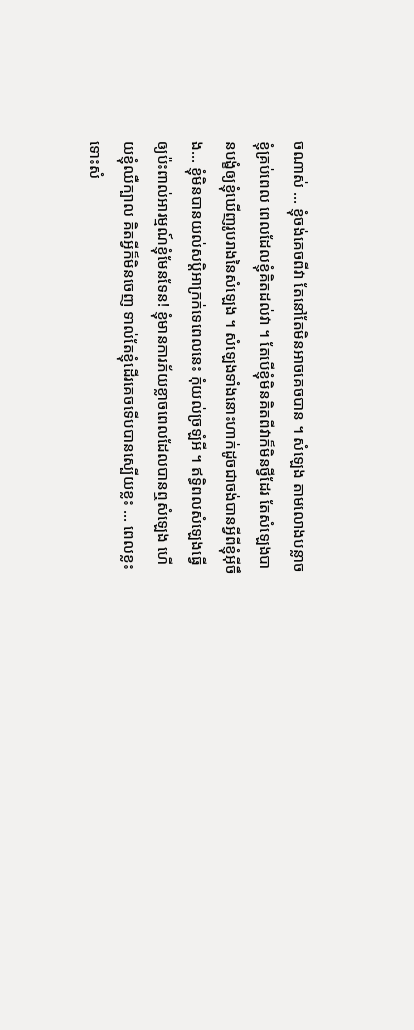ចណាស់ … ខ្ញុំចង់គេចពីវា តែនៅតែមិនអាចគេចបាន ។ សំឡេង តាមលោងបន្លាចខ្ញុំគ្រប់ពេល ពេលដែលខ្ញុំគិតដល់វា ។ តែបើខ្ញុំមិនគិតពីវាក៏មិនថ្វីដែរ តែសំឡេងបានបង្ខំឲ្យខ្ញុំឃើញរូបរាងនៃសំឡេង ។ សំឡេងទាំងនោះហាក់ដូចជាចង់បានអ្វីពីខ្ញុំអ៊ីចឹង… ខ្ញុំមិនបានយល់សបិ្តអាក្រក់ទេពេលនេះ កុំយល់ច្រឡំអី ។ ឥទ្ធិពលសំឡេងធ្វើឲ្យប៉ះពាល់អារម្មណ៍ខ្ញុំមែនទែន! ខ្ញុំមានការភ័យខ្លាចពេលដែលបានឮសំឡេង ហើយខ្ញុំឈឺក្បាល គិតអ្វីក៏មិនចេញ ទាល់តែខ្ញុំដើរគេចទើបបានស្បើយខ្លះ … ពេលខ្លះ ទោះសំ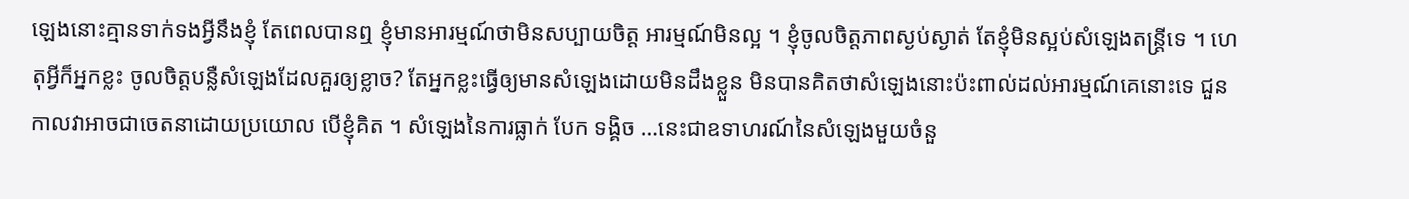ឡេងនោះគ្មានទាក់ទងអ្វីនឹងខ្ញុំ តែពេលបានឮ ខ្ញុំមានអារម្មណ៍ថាមិនសប្បាយចិត្ត អារម្មណ៍មិនល្អ ។ ខ្ញុំចូលចិត្តភាពស្ងប់ស្ងាត់ តែខ្ញុំមិនស្អប់សំឡេងតន្ត្រីទេ ។ ហេតុអ្វីក៏អ្នកខ្លះ ចូលចិត្តបន្លឺសំឡេងដែលគួរឲ្យខ្លាច? តែអ្នកខ្លះធ្វើឲ្យមានសំឡេងដោយមិនដឹងខ្លួន មិនបានគិតថាសំឡេងនោះប៉ះពាល់ដល់អារម្មណ៍គេនោះទេ ជួនកាលវាអាចជាចេតនាដោយប្រយោល បើខ្ញុំគិត ។ សំឡេងនៃការធ្លាក់ បែក ទង្គិច …នេះជាឧទាហរណ៍នៃសំឡេងមួយចំនួ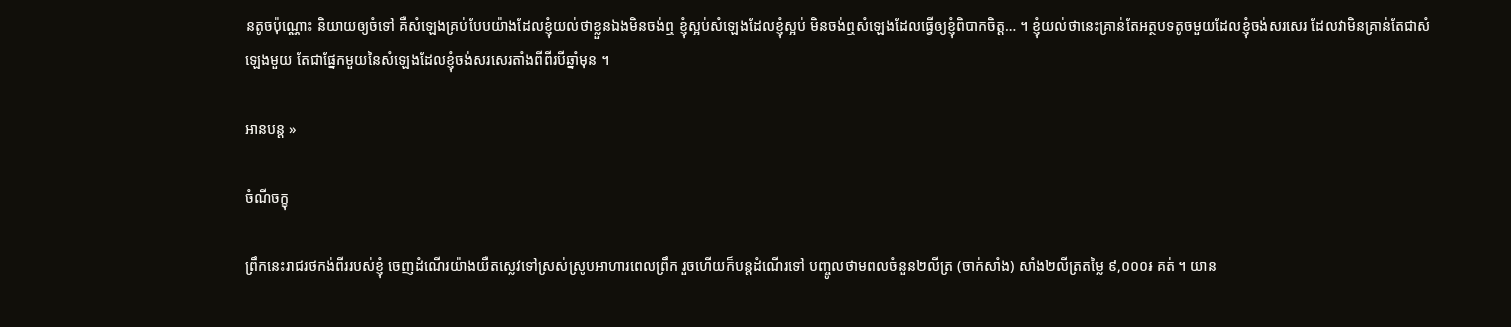នតូចប៉ុណ្ណោះ និយាយឲ្យចំទៅ គឺសំឡេងគ្រប់បែបយ៉ាងដែលខ្ញុំយល់ថាខ្លួនឯងមិនចង់ឮ ខ្ញុំស្អប់សំឡេងដែលខ្ញុំស្អប់ មិនចង់ឮសំឡេងដែលធ្វើឲ្យខ្ញុំពិបាកចិត្ត… ។ ខ្ញុំយល់ថានេះគ្រាន់តែអត្ថបទតូចមួយដែលខ្ញុំចង់សរសេរ ដែលវាមិនគ្រាន់តែជាសំឡេងមួយ តែជាផ្នែកមួយនៃសំឡេងដែលខ្ញុំចង់សរសេរតាំងពីពីរបីឆ្នាំមុន ។

អានបន្ត »

ចំណីចក្ខុ

ព្រឹកនេះរាជរថកង់ពីររបស់ខ្ញុំ ចេញដំណើរយ៉ាងយឺតស្លេវទៅស្រស់ស្រូបអាហារពេលព្រឹក រួចហើយក៏បន្តដំណើរទៅ បញ្ចូលថាមពលចំនួន២លីត្រ (ចាក់សាំង) សាំង២លីត្រតម្លៃ ៩,០០០៛ គត់ ។ យាន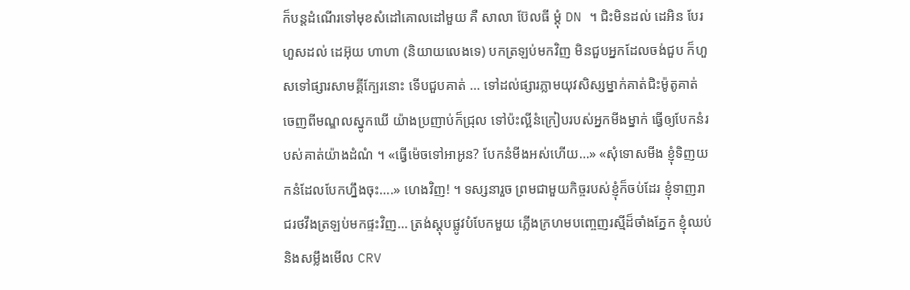ក៏បន្តដំណើរទៅមុខសំដៅគោលដៅមួយ គឺ សាលា ប៊ែលធី ម្ដុំ DN ។ ជិះមិនដល់ ដេអិន បែរហួសដល់ ដេអ៊ុយ ហាហា (និយាយលេងទេ) បកត្រឡប់មកវិញ មិនជួបអ្នកដែលចង់ជួប ក៏ហួសទៅផ្សារសាមគ្គីក្បែរនោះ ទើបជួបគាត់ … ទៅដល់ផ្សារភ្លាមយុវសិស្សម្នាក់គាត់ជិះម៉ូតូគាត់ ចេញពីមណ្ឌលស្នូកឃើ យ៉ាងប្រញាប់ក៏ជ្រុល ទៅប៉ះល្អីនំក្រៀបរបស់អ្នកមីងម្នាក់ ធ្វើឲ្យបែកនំរបស់គាត់យ៉ាងដំណំ ។ «ធ្វើម៉េចទៅអាអូន? បែកនំមីងអស់ហើយ…» «សុំទោសមីង ខ្ញុំទិញយកនំដែលបែកហ្នឹងចុះ….» ហេងវិញ! ។ ទស្សនារួច ព្រមជាមួយកិច្ចរបស់ខ្ញុំក៏ចប់ដែរ ខ្ញុំទាញរាជរថវឹងត្រឡប់មកផ្ទះវិញ… ត្រង់ស្តុបផ្លូវបំបែកមួយ ភ្លើងក្រហមបញ្ចេញរស្មីដ៏ចាំងភ្នែក ខ្ញុំឈប់ និងសម្លឹងមើល CRV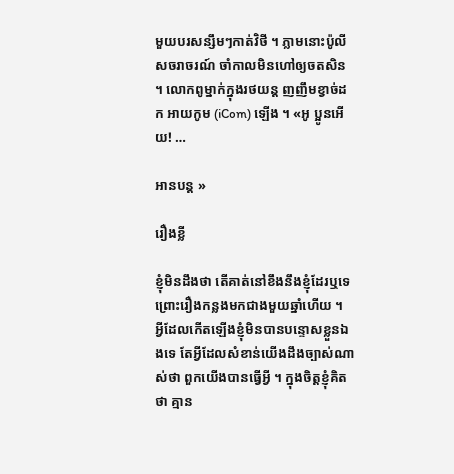មួយបរសន្សឹមៗកាត់វិថី ។ ភ្លាមនោះប៉ូលីសចរាចរណ៍ ចាំកាលមិនហៅឲ្យចតសិន ។ លោកពូម្នាក់ក្នុងរថយន្ត ញញឹមខ្វាច់ដក អាយកូម (iCom) ឡើង ។ «អូ ប្អូនអើយ! …

អានបន្ត »

រឿងខ្លី

ខ្ញុំមិនដឹងថា តើគាត់នៅខឹងនឹងខ្ញុំដែរឬទេ ព្រោះរឿងកន្លងមកជាងមួយឆ្នាំហើយ ។ អ្វីដែលកើតឡើងខ្ញុំមិនបានបន្ទោសខ្លួនឯងទេ តែអ្វីដែលសំខាន់យើងដឹងច្បាស់ណាស់ថា ពួកយើងបានធ្វើអ្វី ។ ក្នុងចិត្តខ្ញុំគិតថា គ្មាន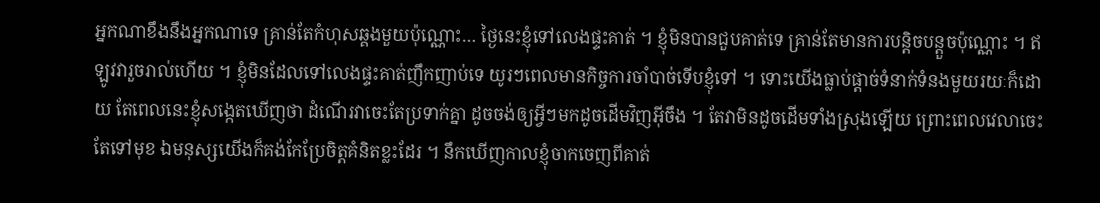អ្នកណាខឹងនឹងអ្នកណាទេ គ្រាន់តែកំហុសឆ្គងមួយប៉ុណ្ណោះ… ថ្ងៃនេះខ្ញុំទៅលេងផ្ទះគាត់ ។ ខ្ញុំមិនបានជួបគាត់ទេ គ្រាន់តែមានការបន្តិចបន្តួចប៉ុណ្ណោះ ។ ឥឡូវវារួចរាល់ហើយ ។ ខ្ញុំមិនដែលទៅលេងផ្ទះគាត់ញឹកញាប់ទេ យូរៗពេលមានកិច្ចការចាំបាច់ទើបខ្ញុំទៅ ។ ទោះយើងធ្លាប់ផ្ដាច់ទំនាក់ទំនងមួយរយៈក៏ដោយ តែពេលនេះខ្ញុំសង្កេតឃើញថា ដំណើរវាចេះតែប្រទាក់គ្នា ដូចចង់ឲ្យអ្វីៗមកដូចដើមវិញអ៊ីចឹង ។ តែវាមិនដូចដើមទាំងស្រុងឡើយ ព្រោះពេលវេលាចេះតែទៅមុខ ឯមនុស្សយើងក៏គង់កែប្រែចិត្តគំនិតខ្លះដែរ ។ នឹកឃើញកាលខ្ញុំចាកចេញពីគាត់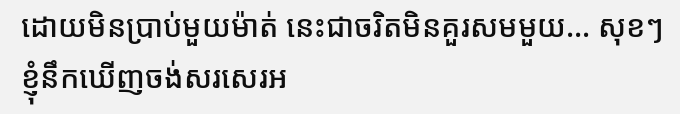ដោយមិនប្រាប់មួយម៉ាត់ នេះជាចរិតមិនគួរសមមួយ… សុខៗខ្ញុំនឹកឃើញចង់សរសេរអ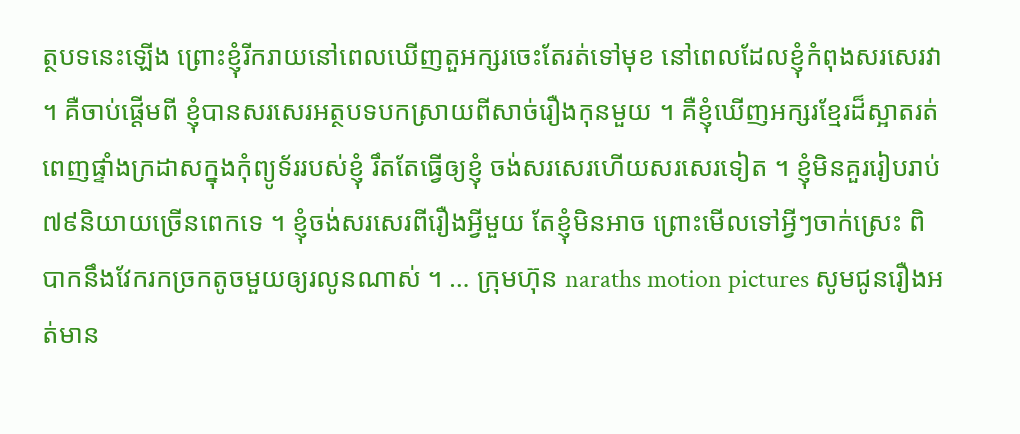ត្ថបទនេះឡើង ព្រោះខ្ញុំរីករាយនៅពេលឃើញតួអក្សរចេះតែរត់ទៅមុខ នៅពេលដែលខ្ញុំកំពុងសរសេរវា ។ គឺចាប់ផ្ដើមពី ខ្ញុំបានសរសេរអត្ថបទបកស្រាយពីសាច់រឿងកុនមួយ ។ គឺខ្ញុំឃើញអក្សរខ្មែរដ៏ស្អាតរត់ពេញផ្ទាំងក្រដាសក្នុងកុំព្យូទ័ររបស់ខ្ញុំ រឹតតែធ្វើឲ្យខ្ញុំ ចង់សរសេរហើយសរសេរទៀត ។ ខ្ញុំមិនគួររៀបរាប់៧៩និយាយច្រើនពេកទេ ។ ខ្ញុំចង់សរសេរពីរឿងអ្វីមួយ តែខ្ញុំមិនអាច ព្រោះមើលទៅអ្វីៗចាក់ស្រេះ ពិបាកនឹងវែករកច្រកតូចមួយឲ្យរលូនណាស់ ។ … ក្រុមហ៊ុន naraths motion pictures សូមជូនរឿងអត់មាន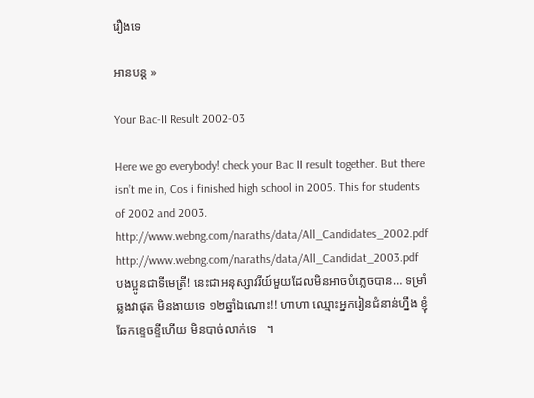រឿងទេ

អានបន្ត »

Your Bac-II Result 2002-03

Here we go everybody! check your Bac II result together. But there isn’t me in, Cos i finished high school in 2005. This for students of 2002 and 2003. http://www.webng.com/naraths/data/All_Candidates_2002.pdf http://www.webng.com/naraths/data/All_Candidat_2003.pdf បងប្អូនជាទីមេត្រី! នេះជាអនុស្សាវរីយ៍មួយដែលមិនអាចបំភ្លេចបាន… ទម្រាំឆ្លងវាផុត មិនងាយទេ ១២ឆ្នាំឯណោះ!! ហាហា ឈ្មោះអ្នករៀនជំនាន់ហ្នឹង ខ្ញុំឆែកខ្ទេចខ្ទីហើយ មិនបាច់លាក់ទេ   ។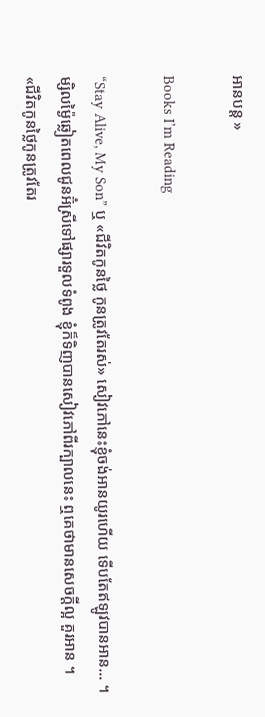អានបន្ត »

Books I’m Reading

“Stay Alive, My Son” ឬ «ជីវិតកូនថ្លៃ កូនត្រូវតែរស់» សៀវភៅនេះខ្ញុំចង់អានយូរហើយ ទើបតែឥឡូវបានអាន… ។ ម្សិលម៉្ងៃឆ្លៀតពេលជូនអ៊ំស្រីទៅផ្សារទួលទំពូង ខ្ញុំក៏ទិញបានសៀវភៅពីរក្បាលនេះ ឮគេថាមានសេចក្ដីល្អ គួរអាន ។ «ជីវិតកូនថ្លៃកូនត្រូវតែរ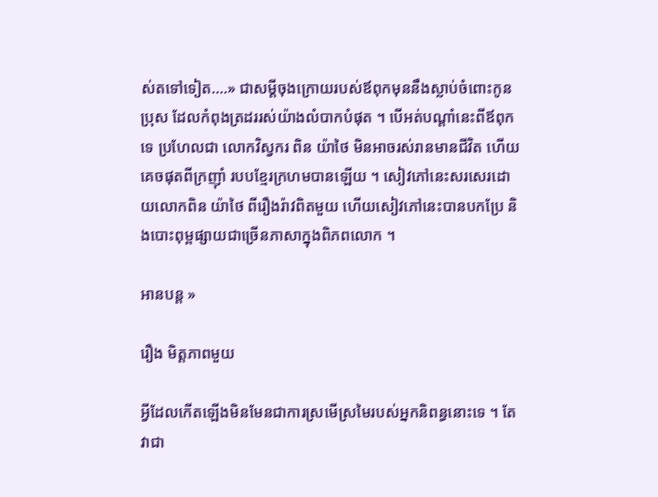ស់តទៅទៀត….» ជាសម្ដីចុងក្រោយរបស់ឪពុកមុននឹងស្លាប់ចំពោះកូនប្រុស ដែលកំពុងត្រដររស់យ៉ាងលំបាកបំផុត ។ បើអត់បណ្ដាំនេះពីឪពុកទេ ប្រហែលជា លោកវិស្វករ ពិន យ៉ាថៃ មិនអាចរស់រានមានជីវិត ហើយគេចផុតពីក្រញ៉ាំ របបខ្មែរក្រហមបានឡើយ ។ សៀវភៅនេះសរសេរដោយលោកពិន យ៉ាថៃ ពីរឿងរ៉ាវពិតមួយ ហើយសៀវភៅនេះបានបកប្រែ និងបោះពុម្ពផ្សាយជាច្រើនភាសាក្នុងពិភពលោក ។

អានបន្ត »

រឿង មិត្តភាពមួយ

អ្វីដែលកើតឡើងមិនមែនជាការស្រមើស្រមៃរបស់អ្នកនិពន្ធនោះទេ ។ តែវាជា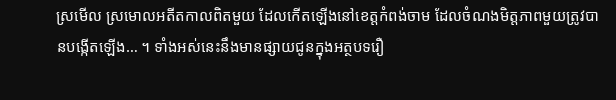ស្រមើល ស្រមោលអតីតកាលពិតមួយ ដែលកើតឡើងនៅខេត្តកំពង់ចាម ដែលចំណងមិត្តភាពមួយត្រូវបានបង្កើតឡើង… ។ ទាំងអស់នេះនឹងមានផ្សាយជូនក្នុងអត្ថបទរឿ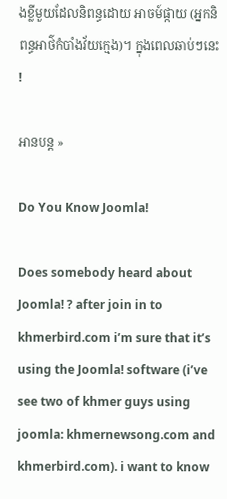ងខ្លីមួយដែលនិពន្ធដោយ អាចម៍ផ្កាយ (អ្នកនិពន្ធអាថ៌កំបាំងវ័យក្មេង)។ ក្នុងពេលឆាប់ៗនេះ!

អានបន្ត »

Do You Know Joomla!

Does somebody heard about Joomla! ? after join in to khmerbird.com i’m sure that it’s using the Joomla! software (i’ve see two of khmer guys using joomla: khmernewsong.com and khmerbird.com). i want to know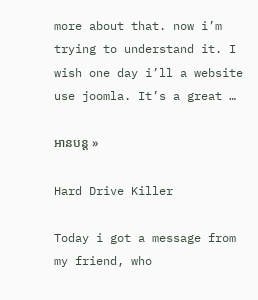more about that. now i’m trying to understand it. I wish one day i’ll a website use joomla. It’s a great …

អានបន្ត »

Hard Drive Killer

Today i got a message from my friend, who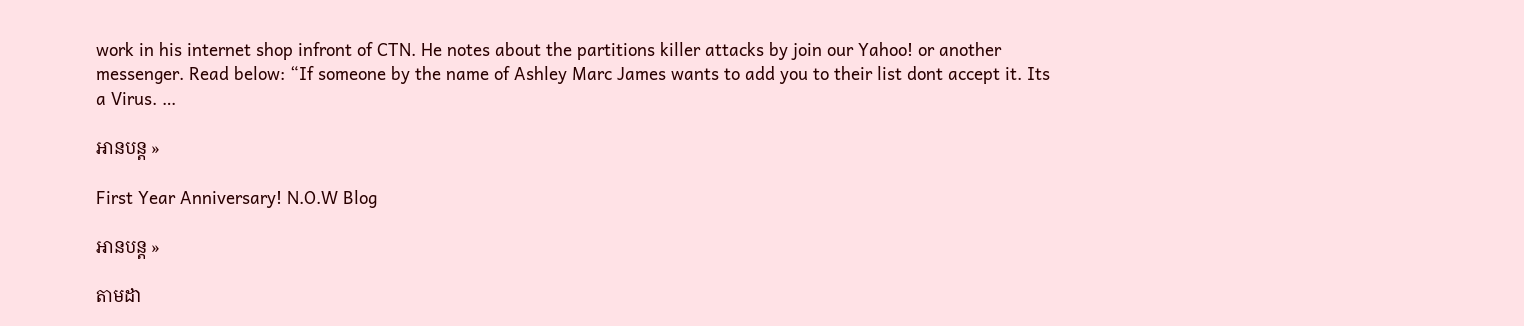work in his internet shop infront of CTN. He notes about the partitions killer attacks by join our Yahoo! or another messenger. Read below: “If someone by the name of Ashley Marc James wants to add you to their list dont accept it. Its a Virus. …

អានបន្ត »

First Year Anniversary! N.O.W Blog

អានបន្ត »

តាមដា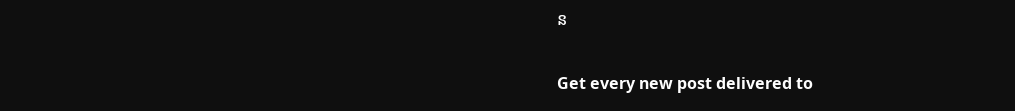ន

Get every new post delivered to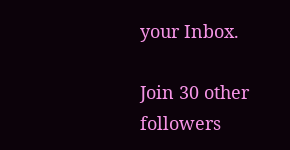your Inbox.

Join 30 other followers